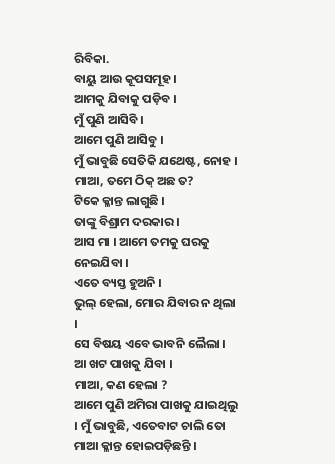ରିବିକା.
ବାୟୁ ଆଉ କୂପସମୂହ ।
ଆମକୁ ଯିବାକୁ ପଡ଼ିବ ।
ମୁଁ ପୁଣି ଆସିବି ।
ଆମେ ପୁଣି ଆସିବୁ ।
ମୁଁ ଭାବୁଛି ସେତିକି ଯଥେଷ୍ଟ, ନୋହ ।
ମାଆ, ତମେ ଠିକ୍ ଅଛ ତ?
ଟିକେ କ୍ଳାନ୍ତ ଲାଗୁଛି ।
ତାଙ୍କୁ ବିଶ୍ରାମ ଦରକାର ।
ଆସ ମା । ଆମେ ତମକୁ ଘରକୁ ନେଇଯିବା ।
ଏତେ ବ୍ୟସ୍ତ ହୁଅନି ।
ଭୁଲ୍ ହେଲା, ମୋର ଯିବାର ନ ଥିଲା ।
ସେ ବିଷୟ ଏବେ ଭାବନି ଲୈଲା । ଆ ଖଟ ପାଖକୁ ଯିବା ।
ମାଆ, କଣ ହେଲା ?
ଆମେ ପୁଣି ଅମିରା ପାଖକୁ ଯାଇଥିଲୁ । ମୁଁ ଭାବୁଛି, ଏତେବାଟ ଚାଲି ତୋ ମାଆ କ୍ଳାନ୍ତ ହୋଇପଡ଼ିଛନ୍ତି ।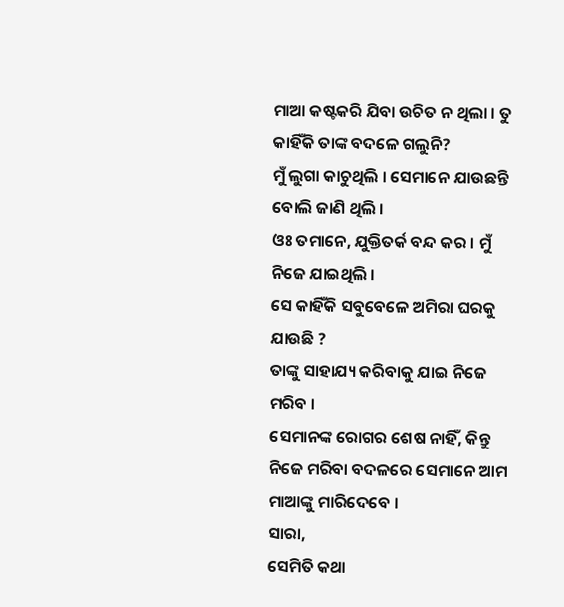ମାଆ କଷ୍ଟକରି ଯିବା ଉଚିତ ନ ଥିଲା । ତୁ କାହିଁକି ତାଙ୍କ ବଦଳେ ଗଲୁନି?
ମୁଁ ଲୁଗା କାଚୁଥିଲି । ସେମାନେ ଯାଉଛନ୍ତି ବୋଲି ଜାଣି ଥିଲି ।
ଓଃ ତମାନେ, ଯୁକ୍ତିତର୍କ ବନ୍ଦ କର । ମୁଁ ନିଜେ ଯାଇଥିଲି ।
ସେ କାହିଁକି ସବୁବେଳେ ଅମିରା ଘରକୁ ଯାଉଛି ?
ତାଙ୍କୁ ସାହାଯ୍ୟ କରିବାକୁ ଯାଇ ନିଜେ ମରିବ ।
ସେମାନଙ୍କ ରୋଗର ଶେଷ ନାହିଁ, କିନ୍ତୁ ନିଜେ ମରିବା ବଦଳରେ ସେମାନେ ଆମ ମାଆଙ୍କୁ ମାରିଦେବେ ।
ସାରା,
ସେମିତି କଥା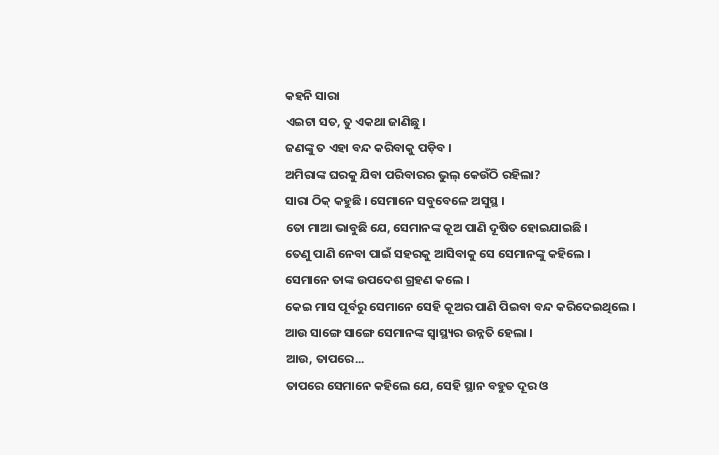କହନି ସାରା
ଏଇଟା ସତ, ତୁ ଏକଥା ଜାଣିଛୁ ।
ଜଣଙ୍କୁ ତ ଏହା ବନ୍ଦ କରିବାକୁ ପଡ଼ିବ ।
ଅମିରାଙ୍କ ଘରକୁ ଯିବା ପରିବାରର ଭୁଲ୍ କେଉଁଠି ରହିଲା?
ସାରା ଠିକ୍ କହୁଛି । ସେମାନେ ସବୁବେଳେ ଅସୁସ୍ଥ ।
ତୋ ମାଆ ଭାବୁଛି ଯେ, ସେମାନଙ୍କ କୂଅ ପାଣି ଦୂଷିତ ହୋଇଯାଇଛି ।
ତେଣୁ ପାଣି ନେବା ପାଇଁ ସହରକୁ ଆସିବାକୁ ସେ ସେମାନଙ୍କୁ କହିଲେ ।
ସେମାନେ ତାଙ୍କ ଉପଦେଶ ଗ୍ରହଣ କଲେ ।
କେଇ ମାସ ପୂର୍ବରୁ ସେମାନେ ସେହି କୂଅର ପାଣି ପିଇବା ବନ୍ଦ କରିଦେଇଥିଲେ ।
ଆଉ ସାଙ୍ଗେ ସାଙ୍ଗେ ସେମାନଙ୍କ ସ୍ୱାସ୍ଥ୍ୟର ଉନ୍ନତି ହେଲା ।
ଆଉ, ତାପରେ...
ତାପରେ ସେମାନେ କହିଲେ ଯେ, ସେହି ସ୍ଥାନ ବହୁତ ଦୂର ଓ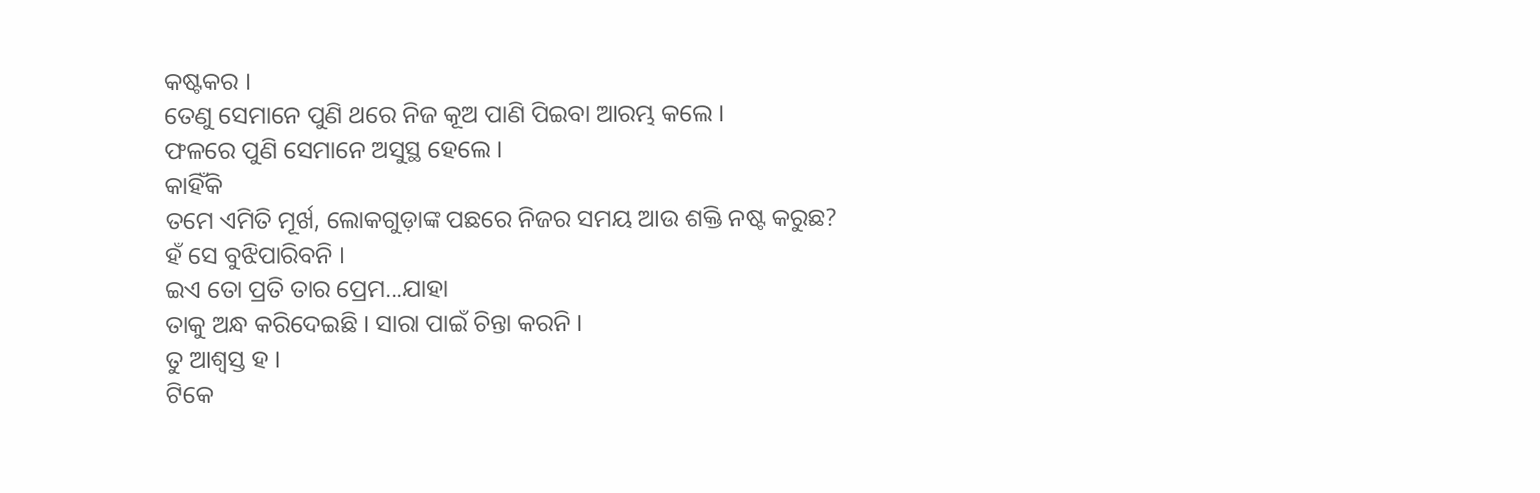କଷ୍ଟକର ।
ତେଣୁ ସେମାନେ ପୁଣି ଥରେ ନିଜ କୂଅ ପାଣି ପିଇବା ଆରମ୍ଭ କଲେ ।
ଫଳରେ ପୁଣି ସେମାନେ ଅସୁସ୍ଥ ହେଲେ ।
କାହିଁକି
ତମେ ଏମିତି ମୂର୍ଖ, ଲୋକଗୁଡ଼ାଙ୍କ ପଛରେ ନିଜର ସମୟ ଆଉ ଶକ୍ତି ନଷ୍ଟ କରୁଛ?
ହଁ ସେ ବୁଝିପାରିବନି ।
ଇଏ ତୋ ପ୍ରତି ତାର ପ୍ରେମ...ଯାହା
ତାକୁ ଅନ୍ଧ କରିଦେଇଛି । ସାରା ପାଇଁ ଚିନ୍ତା କରନି ।
ତୁ ଆଶ୍ୱସ୍ତ ହ ।
ଟିକେ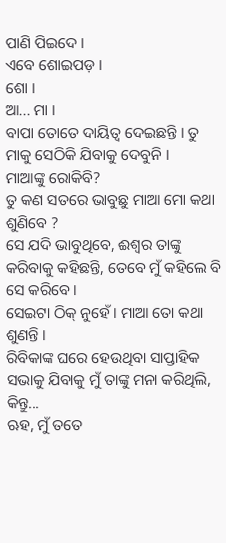ପାଣି ପିଇଦେ ।
ଏବେ ଶୋଇପଡ଼ ।
ଶୋ ।
ଆ... ମା ।
ବାପା ତୋତେ ଦାୟିତ୍ୱ ଦେଇଛନ୍ତି । ତୁ ମାକୁ ସେଠିକି ଯିବାକୁ ଦେବୁନି ।
ମାଆଙ୍କୁ ରୋକିବି?
ତୁ କଣ ସତରେ ଭାବୁଛୁ ମାଆ ମୋ କଥା ଶୁଣିବେ ?
ସେ ଯଦି ଭାବୁଥିବେ, ଈଶ୍ୱର ତାଙ୍କୁ କରିବାକୁ କହିଛନ୍ତି, ତେବେ ମୁଁ କହିଲେ ବି ସେ କରିବେ ।
ସେଇଟା ଠିକ୍ ନୁହେଁ । ମାଆ ତୋ କଥା ଶୁଣନ୍ତି ।
ରିବିକାଙ୍କ ଘରେ ହେଉଥିବା ସାପ୍ତାହିକ ସଭାକୁ ଯିବାକୁ ମୁଁ ତାଙ୍କୁ ମନା କରିଥିଲି, କିନ୍ତୁ...
ଋହ, ମୁଁ ତତେ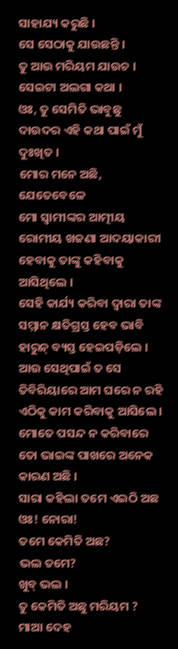ସାହାଯ୍ୟ କରୁଛି ।
ସେ ସେଠାକୁ ଯାଉଛନ୍ତି ।
ତୁ ଆଉ ମରିୟମ ଯାଉଚ ।
ସେଇଟା ଅଲଗା କଥା ।
ଓଃ, ତୁ ସେମିତି ଭାବୁଛୁ
ଦାଉଦର ଏହି କଥା ପାଇଁ ମୁଁ ଦୁଃଖିତ ।
ମୋର ମନେ ଅଛି, ଯେତେବେଳେ
ମୋ ସ୍ୱାମୀଙ୍କର ଆତ୍ମୀୟ ରୋମୀୟ ଖଜଣା ଆଦୟାକାରୀ ହେବାକୁ ତାଙ୍କୁ କହିବାକୁ ଆସିଥିଲେ ।
ସେହି କାର୍ଯ୍ୟ କରିବା ଦ୍ୱାରା ତାଙ୍କ ସମ୍ମାନ କ୍ଷତିଗ୍ରସ୍ତ ହେବ ଭାବି ହାରୁନ୍ ବ୍ୟସ୍ତ ହେଇପଡ଼ିଲେ ।
ଆଉ ସେଥିପାଇଁ ତ ସେ ତିବିରିୟାରେ ଆମ ଘରେ ନ ରହି ଏଠିକୁ କାମ କରିବାକୁ ଆସିଲେ ।
ମୋତେ ପସନ୍ଦ ନ କରିବାରେ ତୋ ଭାଇଙ୍କ ପାଖରେ ଅନେକ କାରଣ ଅଛି ।
ସାରା କହିଲା ତମେ ଏଇଠି ଅଛ
ଓଃ! ନୋରା!
ତମେ କେମିତି ଅଛ?
ଭଲ ତମେ?
ଖୁବ୍ ଭଲ ।
ତୁ କେମିତି ଅଛୁ ମରିୟମ ?
ମାଆ ଦେହ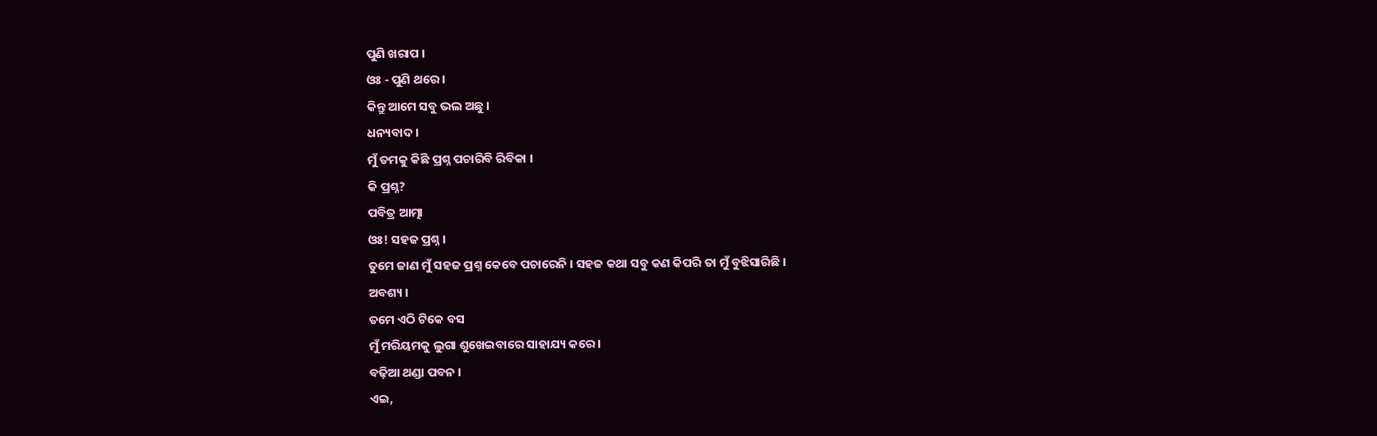ପୁଣି ଖରାପ ।
ଓଃ - ପୁଣି ଥରେ ।
କିନ୍ତୁ ଆମେ ସବୁ ଭଲ ଅଛୁ ।
ଧନ୍ୟବାଦ ।
ମୁଁ ତମକୁ କିଛି ପ୍ରଶ୍ନ ପଚାରିବି ରିବିକା ।
କି ପ୍ରଶ୍ନ?
ପବିତ୍ର ଆତ୍ମା
ଓଃ! ସହଜ ପ୍ରଶ୍ନ ।
ତୁମେ ଜାଣ ମୁଁ ସହଜ ପ୍ରଶ୍ନ କେବେ ପଚାରେନି । ସହଜ କଥା ସବୁ କଣ କିପରି ତା ମୁଁ ବୁଝିସାରିଛି ।
ଅବଶ୍ୟ ।
ତମେ ଏଠି ଟିକେ ବସ
ମୁଁ ମରିୟମକୁ ଲୁଗା ଶୁଖେଇବାରେ ସାହାଯ୍ୟ କରେ ।
ବଢ଼ିଆ ଥଣ୍ଡା ପବନ ।
ଏଇ,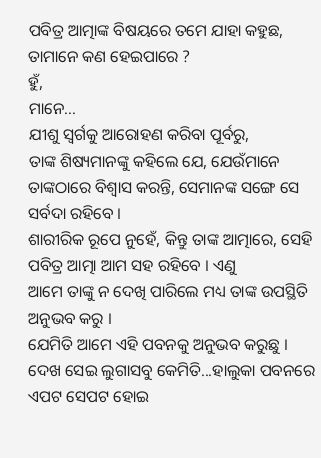ପବିତ୍ର ଆତ୍ମାଙ୍କ ବିଷୟରେ ତମେ ଯାହା କହୁଛ,
ତାମାନେ କଣ ହେଇପାରେ ?
ହୁଁ,
ମାନେ...
ଯୀଶୁ ସ୍ୱର୍ଗକୁ ଆରୋହଣ କରିବା ପୂର୍ବରୁ,
ତାଙ୍କ ଶିଷ୍ୟମାନଙ୍କୁ କହିଲେ ଯେ, ଯେଉଁମାନେ ତାଙ୍କଠାରେ ବିଶ୍ୱାସ କରନ୍ତି, ସେମାନଙ୍କ ସଙ୍ଗେ ସେ ସର୍ବଦା ରହିବେ ।
ଶାରୀରିକ ରୂପେ ନୁହେଁ, କିନ୍ତୁ ତାଙ୍କ ଆତ୍ମାରେ, ସେହି ପବିତ୍ର ଆତ୍ମା ଆମ ସହ ରହିବେ । ଏଣୁ
ଆମେ ତାଙ୍କୁ ନ ଦେଖି ପାରିଲେ ମଧ୍ୟ ତାଙ୍କ ଉପସ୍ଥିତି ଅନୁଭବ କରୁ ।
ଯେମିତି ଆମେ ଏହି ପବନକୁ ଅନୁଭବ କରୁଛୁ ।
ଦେଖ ସେଇ ଲୁଗାସବୁ କେମିତି...ହାଲୁକା ପବନରେ ଏପଟ ସେପଟ ହୋଇ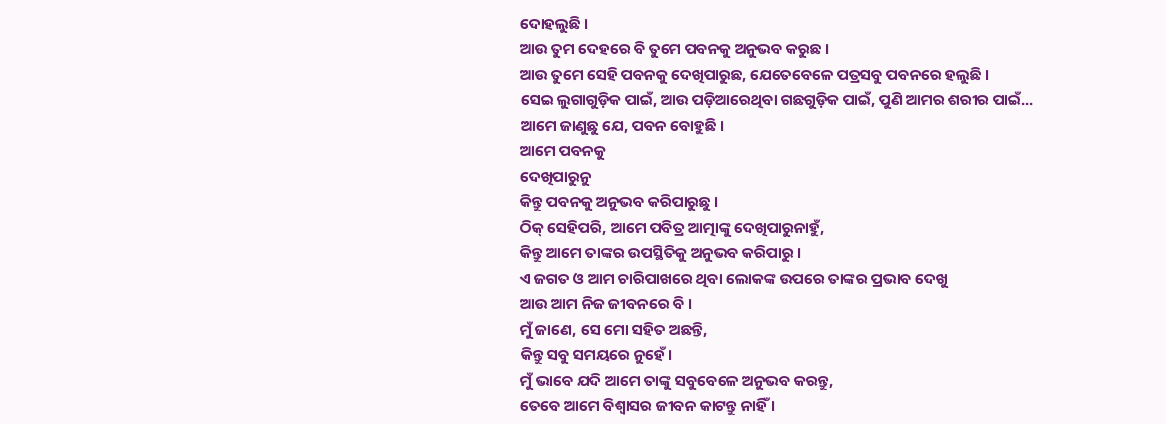ଦୋହଲୁଛି ।
ଆଉ ତୁମ ଦେହରେ ବି ତୁମେ ପବନକୁ ଅନୁଭବ କରୁଛ ।
ଆଉ ତୁମେ ସେହି ପବନକୁ ଦେଖିପାରୁଛ, ଯେତେବେଳେ ପତ୍ରସବୁ ପବନରେ ହଲୁଛି ।
ସେଇ ଲୁଗାଗୁଡ଼ିକ ପାଇଁ, ଆଉ ପଡ଼ିଆରେଥିବା ଗଛଗୁଡ଼ିକ ପାଇଁ, ପୁଣି ଆମର ଶରୀର ପାଇଁ...
ଆମେ ଜାଣୁଛୁ ଯେ, ପବନ ବୋହୁଛି ।
ଆମେ ପବନକୁ
ଦେଖିପାରୁନୁ
କିନ୍ତୁ ପବନକୁ ଅନୁଭବ କରିପାରୁଛୁ ।
ଠିକ୍ ସେହିପରି, ଆମେ ପବିତ୍ର ଆତ୍ମାଙ୍କୁ ଦେଖିପାରୁନାହୁଁ,
କିନ୍ତୁ ଆମେ ତାଙ୍କର ଉପସ୍ଥିତିକୁ ଅନୁଭବ କରିପାରୁ ।
ଏ ଜଗତ ଓ ଆମ ଚାରିପାଖରେ ଥିବା ଲୋକଙ୍କ ଉପରେ ତାଙ୍କର ପ୍ରଭାବ ଦେଖୁ
ଆଉ ଆମ ନିଜ ଜୀବନରେ ବି ।
ମୁଁ ଜାଣେ, ସେ ମୋ ସହିତ ଅଛନ୍ତି,
କିନ୍ତୁ ସବୁ ସମୟରେ ନୁହେଁ।
ମୁଁ ଭାବେ ଯଦି ଆମେ ତାଙ୍କୁ ସବୁବେଳେ ଅନୁଭବ କରନ୍ତୁ,
ତେବେ ଆମେ ବିଶ୍ୱାସର ଜୀବନ କାଟନ୍ତୁ ନାହିଁ ।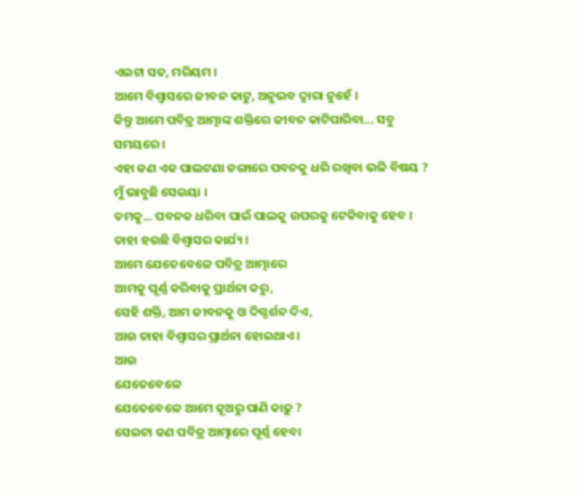ଏଇଟା ସତ, ମରିୟମ ।
ଆମେ ବିଶ୍ୱାସରେ ଜୀବନ କାଟୁ, ଅନୁଭବ ଦ୍ୱାରା ନୁହେଁ ।
କିନ୍ତୁ ଆମେ ପବିତ୍ର ଆତ୍ମାଙ୍କ ଶକ୍ତିରେ ଜୀବନ କାଟିପାରିବା... ସବୁ ସମୟରେ ।
ଏହା କଣ ଏକ ପାଲଟଣା ଡଙ୍ଗାରେ ପବନକୁ ଧରି ରଖିବା ଭଳି ବିଷୟ ?
ମୁଁ ଭାବୁଛି ସେଇୟା ।
ତମକୁ... ପବନକ ଧରିବା ପାଇଁ ପାଲକୁ ଉପରକୁ ଟେକିବାକୁ ହେବ ।
ତାହା ହଉଛି ବିଶ୍ୱାସର କାର୍ଯ୍ୟ ।
ଆମେ ଯେତେବେଳେ ପବିତ୍ର ଆତ୍ମାରେ
ଆମକୁ ପୂର୍ଣ୍ଣ କରିବାକୁ ପ୍ରାର୍ଥନା କରୁ,
ସେହି ଶକ୍ତି, ଆମ ଜୀବନକୁ ଓ ଦିଗ୍ଦର୍ଶନ ଦିଏ,
ଆଉ ତାହା ବିଶ୍ୱାସର ପ୍ରାର୍ଥନା ହୋଇଥାଏ ।
ଆଉ
ଯେତେବେଳେ
ଯେତେବେଳେ ଆମେ କୂଅରୁ ପାଣି କାଢ଼ୁ ?
ସେଇଟା କଣ ପବିତ୍ର ଆତ୍ମାରେ ପୂର୍ଣ୍ଣ ହେବା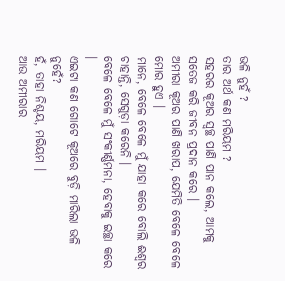ଭଳି ନୁହଁ ?
ତାର ଅର୍ଥ କଣ ମରିୟମ ?
ସହରର କୂଅର ସ୍ୱଚ୍ଛ ପାଣି ପାନ କଲେ, ଆମକୁ ସତେଜ କରି ଜୀବନ ପ୍ରଦାନ କରେ ।
ଅମୀରା କୂଅର ପାଣି ଖରାପ, ଯେମିତି ବେଳେ ବେଳେ ମୋର ହୁଏ ।
ମାନେ, ବେଳେ ବେଳେ ମୁଁ ଯାହା କରେ ବୋଲି ଈଶ୍ୱର ଚାହାନ୍ତି, ସେଗୁଡ଼ା କରେନି ।
ବେଳେ ବେଳେ ମୁଁ ସଂକୀର୍ଣ୍ଣମନା, ହେବାକୁ ଇଚ୍ଛା କରେ ।
ଏଇଟା କଣ ଗୋଟେ କୂଅରେ ବୁଡ଼ି ମାରିଲା ଭଳି ନୁହେଁ?
ହଁ, ତାହା ନିଶ୍ଚୟ, ମରିୟମ ।
ଆଉ ଅମୀରାର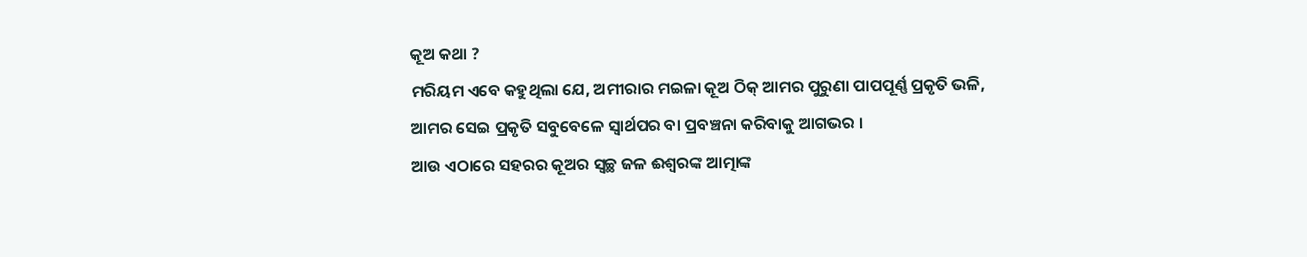କୂଅ କଥା ?
ମରିୟମ ଏବେ କହୁଥିଲା ଯେ, ଅମୀରାର ମଇଳା କୂଅ ଠିକ୍ ଆମର ପୁରୁଣା ପାପପୂର୍ଣ୍ଣ ପ୍ରକୃତି ଭଳି,
ଆମର ସେଇ ପ୍ରକୃତି ସବୁବେଳେ ସ୍ୱାର୍ଥପର ବା ପ୍ରବଞ୍ଚନା କରିବାକୁ ଆଗଭର ।
ଆଉ ଏଠାରେ ସହରର କୂଅର ସ୍ୱଚ୍ଛ ଜଳ ଈଶ୍ୱରଙ୍କ ଆତ୍ମାଙ୍କ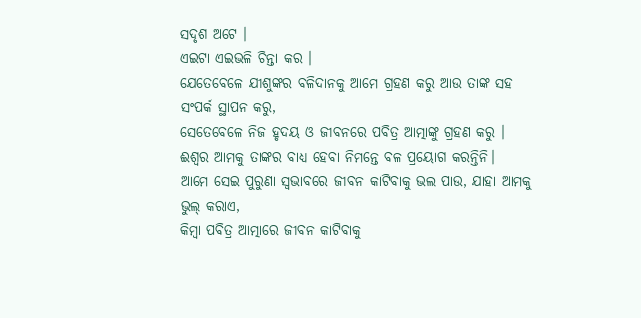ସଦୃଶ ଅଟେ ।
ଏଇଟା ଏଇଭଳି ଚିନ୍ତା କର ।
ଯେତେବେଳେ ଯୀଶୁଙ୍କର ବଳିଦାନକୁ ଆମେ ଗ୍ରହଣ କରୁ ଆଉ ତାଙ୍କ ସହ ସଂପର୍କ ସ୍ଥାପନ କରୁ,
ସେତେବେଳେ ନିଜ ହୃଦୟ ଓ ଜୀବନରେ ପବିତ୍ର ଆତ୍ମାଙ୍କୁ ଗ୍ରହଣ କରୁ ।
ଈଶ୍ୱର ଆମକୁ ତାଙ୍କର ବାଧ୍ୟ ହେବା ନିମନ୍ତେ ବଳ ପ୍ରୟୋଗ କରନ୍ତିନି।
ଆମେ ସେଇ ପୁରୁଣା ସ୍ୱଭାବରେ ଜୀବନ କାଟିବାକୁ ଭଲ ପାଉ, ଯାହା ଆମକୁ ଭୁଲ୍ କରାଏ,
କିମ୍ବା ପବିତ୍ର ଆତ୍ମାରେ ଜୀବନ କାଟିବାକୁ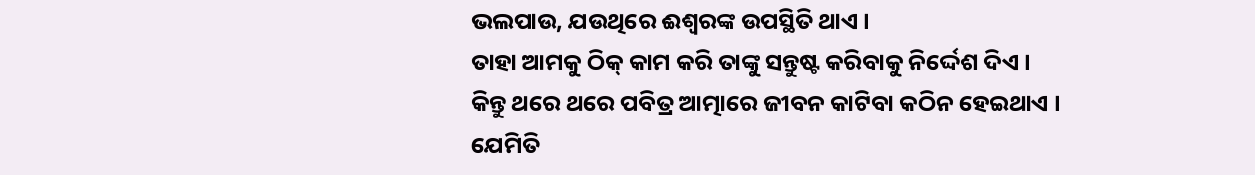ଭଲପାଉ, ଯଉଥିରେ ଈଶ୍ୱରଙ୍କ ଉପସ୍ଥିତି ଥାଏ ।
ତାହା ଆମକୁ ଠିକ୍ କାମ କରି ତାଙ୍କୁ ସନ୍ତୁଷ୍ଟ କରିବାକୁ ନିର୍ଦ୍ଦେଶ ଦିଏ ।
କିନ୍ତୁ ଥରେ ଥରେ ପବିତ୍ର ଆତ୍ମାରେ ଜୀବନ କାଟିବା କଠିନ ହେଇଥାଏ ।
ଯେମିତି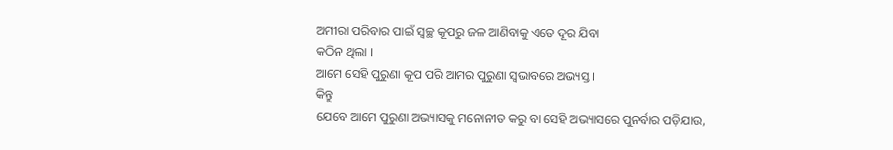ଅମୀରା ପରିବାର ପାଇଁ ସ୍ୱଚ୍ଛ କୂପରୁ ଜଳ ଆଣିବାକୁ ଏତେ ଦୂର ଯିବା
କଠିନ ଥିଲା ।
ଆମେ ସେହି ପୁରୁଣା କୂପ ପରି ଆମର ପୁରୁଣା ସ୍ୱଭାବରେ ଅଭ୍ୟସ୍ତ ।
କିନ୍ତୁ
ଯେବେ ଆମେ ପୁରୁଣା ଅଭ୍ୟାସକୁ ମନୋନୀତ କରୁ ବା ସେହି ଅଭ୍ୟାସରେ ପୁନର୍ବାର ପଡ଼ିଯାଉ,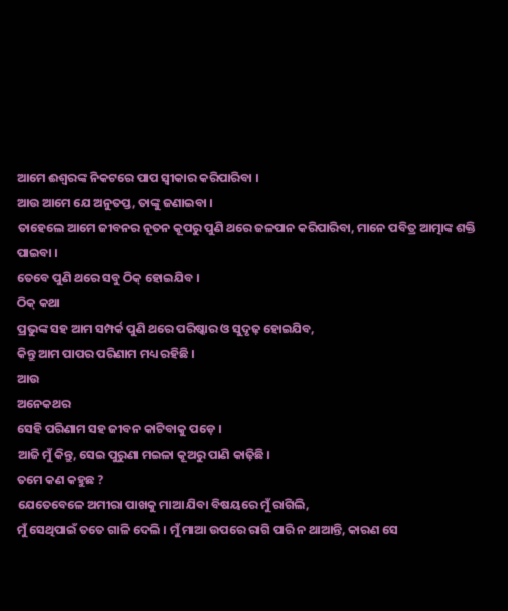ଆମେ ଈଶ୍ୱରଙ୍କ ନିକଟରେ ପାପ ସ୍ୱୀକାର କରିପାରିବା ।
ଆଉ ଆମେ ଯେ ଅନୁତପ୍ତ, ତାଙ୍କୁ ଜଣାଇବା ।
ତାହେଲେ ଆମେ ଜୀବନର ନୂତନ କୂପରୁ ପୁଣି ଥରେ ଜଳପାନ କରିପାରିବା, ମାନେ ପବିତ୍ର ଆତ୍ମାଙ୍କ ଶକ୍ତି ପାଇବା ।
ତେବେ ପୁଣି ଥରେ ସବୁ ଠିକ୍ ହୋଇଯିବ ।
ଠିକ୍ କଥା
ପ୍ରଭୁଙ୍କ ସହ ଆମ ସମ୍ପର୍କ ପୁଣି ଥରେ ପରିଷ୍କାର ଓ ସୁଦୃଢ଼ ହୋଇଯିବ,
କିନ୍ତୁ ଆମ ପାପର ପରିଣାମ ମଧ୍ୟ ରହିଛି ।
ଆଉ
ଅନେକଥର
ସେହି ପରିଣାମ ସହ ଜୀବନ କାଟିବାକୁ ପଡ଼େ ।
ଆଜି ମୁଁ କିନ୍ତୁ, ସେଇ ପୁରୁଣା ମଇଳା କୂଅରୁ ପାଣି କାଢ଼ିଛି ।
ତମେ କଣ କହୁଛ ?
ଯେତେବେଳେ ଅମୀରା ପାଖକୁ ମାଆ ଯିବା ବିଷୟରେ ମୁଁ ରାଗିଲି,
ମୁଁ ସେଥିପାଇଁ ତତେ ଗାଳି ଦେଲି । ମୁଁ ମାଆ ଉପରେ ରାଗି ପାରି ନ ଥାଆନ୍ତି, କାରଣ ସେ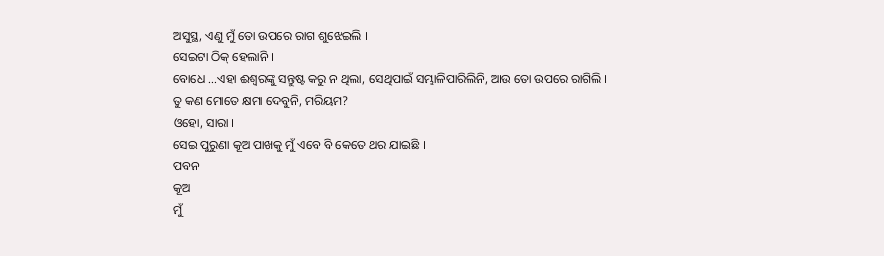ଅସୁସ୍ଥ, ଏଣୁ ମୁଁ ତୋ ଉପରେ ରାଗ ଶୁଝେଇଲି ।
ସେଇଟା ଠିକ୍ ହେଲାନି ।
ବୋଧେ ...ଏହା ଈଶ୍ୱରଙ୍କୁ ସନ୍ତୁଷ୍ଟ କରୁ ନ ଥିଲା, ସେଥିପାଇଁ ସମ୍ଭାଳିପାରିଲିନି, ଆଉ ତୋ ଉପରେ ରାଗିଲି ।
ତୁ କଣ ମୋତେ କ୍ଷମା ଦେବୁନି, ମରିୟମ?
ଓହୋ, ସାରା ।
ସେଇ ପୁରୁଣା କୂଅ ପାଖକୁ ମୁଁ ଏବେ ବି କେତେ ଥର ଯାଇଛି ।
ପବନ
କୂଅ
ମୁଁ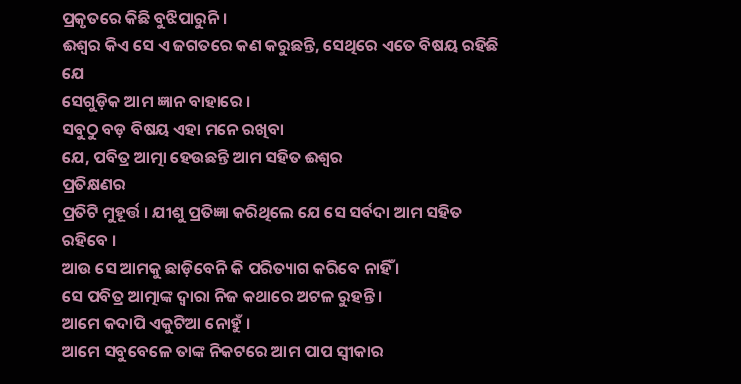ପ୍ରକୃତରେ କିଛି ବୁଝିପାରୁନି ।
ଈଶ୍ୱର କିଏ ସେ ଏ ଜଗତରେ କଣ କରୁଛନ୍ତି, ସେଥିରେ ଏତେ ବିଷୟ ରହିଛି ଯେ
ସେଗୁଡ଼ିକ ଆମ ଜ୍ଞାନ ବାହାରେ ।
ସବୁଠୁ ବଡ଼ ବିଷୟ ଏହା ମନେ ରଖିବା
ଯେ, ପବିତ୍ର ଆତ୍ମା ହେଉଛନ୍ତି ଆମ ସହିତ ଈଶ୍ୱର
ପ୍ରତିକ୍ଷଣର
ପ୍ରତିଟି ମୁହୂର୍ତ୍ତ । ଯୀଶୁ ପ୍ରତିଜ୍ଞା କରିଥିଲେ ଯେ ସେ ସର୍ବଦା ଆମ ସହିତ ରହିବେ ।
ଆଉ ସେ ଆମକୁ ଛାଡ଼ିବେନି କି ପରିତ୍ୟାଗ କରିବେ ନାହିଁ ।
ସେ ପବିତ୍ର ଆତ୍ମାଙ୍କ ଦ୍ୱାରା ନିଜ କଥାରେ ଅଟଳ ରୁହନ୍ତି ।
ଆମେ କଦାପି ଏକୁଟିଆ ନୋହୁଁ ।
ଆମେ ସବୁବେଳେ ତାଙ୍କ ନିକଟରେ ଆମ ପାପ ସ୍ୱୀକାର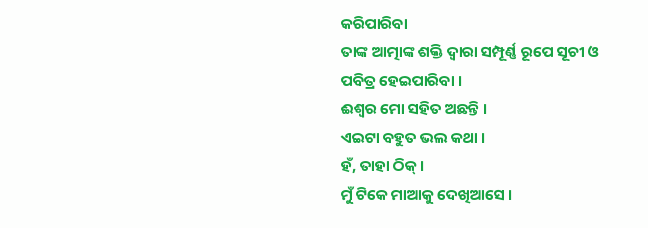କରିପାରିବା
ତାଙ୍କ ଆତ୍ମାଙ୍କ ଶକ୍ତି ଦ୍ୱାରା ସମ୍ପୂର୍ଣ୍ଣ ରୂପେ ସୂଚୀ ଓ ପବିତ୍ର ହେଇପାରିବା ।
ଈଶ୍ୱର ମୋ ସହିତ ଅଛନ୍ତି ।
ଏଇଟା ବହୁତ ଭଲ କଥା ।
ହଁ, ତାହା ଠିକ୍ ।
ମୁଁ ଟିକେ ମାଆକୁ ଦେଖିଆସେ ।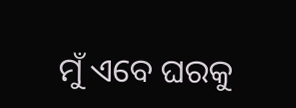ମୁଁ ଏବେ ଘରକୁ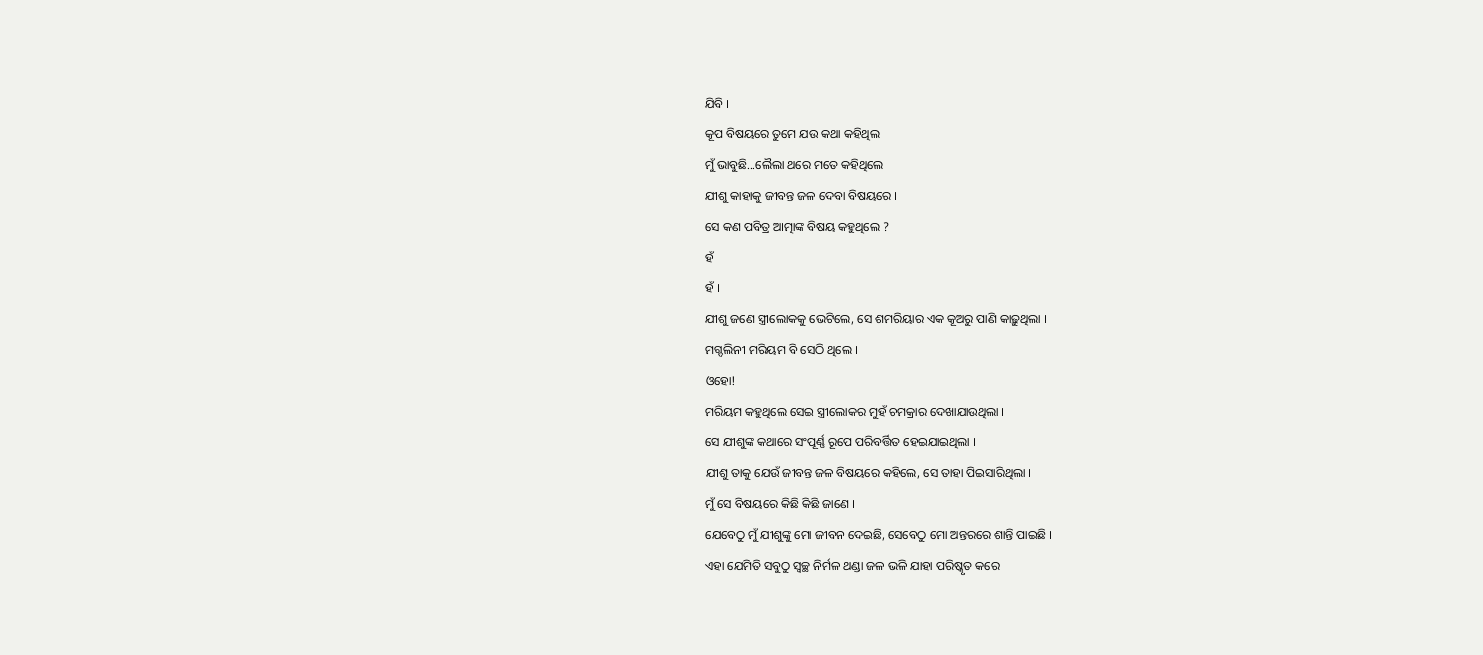ଯିବି ।
କୂପ ବିଷୟରେ ତୁମେ ଯଉ କଥା କହିଥିଲ
ମୁଁ ଭାବୁଛି...ଲୈଲା ଥରେ ମତେ କହିଥିଲେ
ଯୀଶୁ କାହାକୁ ଜୀବନ୍ତ ଜଳ ଦେବା ବିଷୟରେ ।
ସେ କଣ ପବିତ୍ର ଆତ୍ମାଙ୍କ ବିଷୟ କହୁଥିଲେ ?
ହଁ
ହଁ ।
ଯୀଶୁ ଜଣେ ସ୍ତ୍ରୀଲୋକକୁ ଭେଟିଲେ, ସେ ଶମରିୟାର ଏକ କୂଅରୁ ପାଣି କାଢ଼ୁଥିଲା ।
ମଗ୍ଦଲିନୀ ମରିୟମ ବି ସେଠି ଥିଲେ ।
ଓହୋ!
ମରିୟମ କହୁଥିଲେ ସେଇ ସ୍ତ୍ରୀଲୋକର ମୁହଁ ଚମକ୍ରାର ଦେଖାଯାଉଥିଲା ।
ସେ ଯୀଶୁଙ୍କ କଥାରେ ସଂପୂର୍ଣ୍ଣ ରୂପେ ପରିବର୍ତ୍ତିତ ହେଇଯାଇଥିଲା ।
ଯୀଶୁ ତାକୁ ଯେଉଁ ଜୀବନ୍ତ ଜଳ ବିଷୟରେ କହିଲେ, ସେ ତାହା ପିଇସାରିଥିଲା ।
ମୁଁ ସେ ବିଷୟରେ କିଛି କିଛି ଜାଣେ ।
ଯେବେଠୁ ମୁଁ ଯୀଶୁଙ୍କୁ ମୋ ଜୀବନ ଦେଇଛି, ସେବେଠୁ ମୋ ଅନ୍ତରରେ ଶାନ୍ତି ପାଇଛି ।
ଏହା ଯେମିତି ସବୁଠୁ ସ୍ୱଚ୍ଛ ନିର୍ମଳ ଥଣ୍ଡା ଜଳ ଭଳି ଯାହା ପରିଷ୍କୃତ କରେ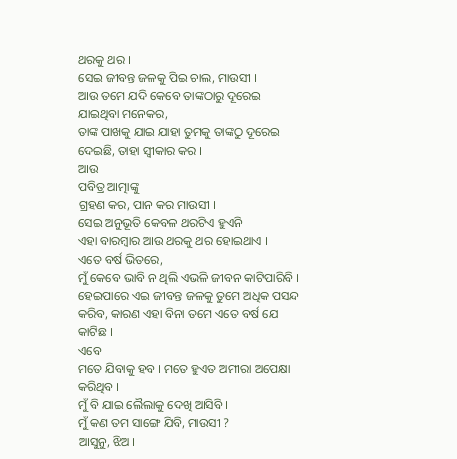ଥରକୁ ଥର ।
ସେଇ ଜୀବନ୍ତ ଜଳକୁ ପିଇ ଚାଲ, ମାଉସୀ ।
ଆଉ ତମେ ଯଦି କେବେ ତାଙ୍କଠାରୁ ଦୂରେଇ ଯାଇଥିବା ମନେକର,
ତାଙ୍କ ପାଖକୁ ଯାଇ ଯାହା ତୁମକୁ ତାଙ୍କଠୁ ଦୂରେଇ ଦେଇଛି, ତାହା ସ୍ୱୀକାର କର ।
ଆଉ
ପବିତ୍ର ଆତ୍ମାଙ୍କୁ
ଗ୍ରହଣ କର, ପାନ କର ମାଉସୀ ।
ସେଇ ଅନୁଭୂତି କେବଳ ଥରଟିଏ ହୁଏନି
ଏହା ବାରମ୍ବାର ଆଉ ଥରକୁ ଥର ହୋଇଥାଏ ।
ଏତେ ବର୍ଷ ଭିତରେ,
ମୁଁ କେବେ ଭାବି ନ ଥିଲି ଏଭଳି ଜୀବନ କାଟିପାରିବି ।
ହେଇପାରେ ଏଇ ଜୀବନ୍ତ ଜଳକୁ ତୁମେ ଅଧିକ ପସନ୍ଦ କରିବ, କାରଣ ଏହା ବିନା ତମେ ଏତେ ବର୍ଷ ଯେ କାଟିଛ ।
ଏବେ
ମତେ ଯିବାକୁ ହବ । ମତେ ହୁଏତ ଅମୀରା ଅପେକ୍ଷା କରିଥିବ ।
ମୁଁ ବି ଯାଇ ଲୈଲାକୁ ଦେଖି ଆସିବି ।
ମୁଁ କଣ ତମ ସାଙ୍ଗେ ଯିବି, ମାଉସୀ ?
ଆସୁନୁ, ଝିଅ ।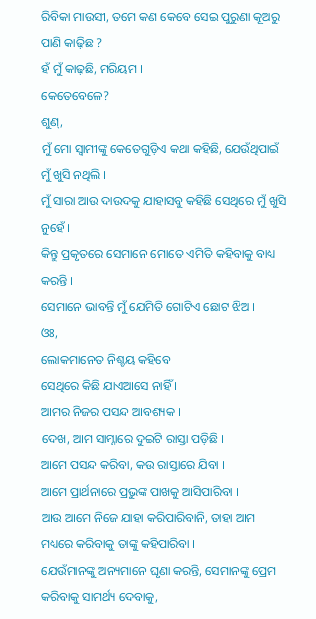ରିବିକା ମାଉସୀ, ତମେ କଣ କେବେ ସେଇ ପୁରୁଣା କୂଅରୁ ପାଣି କାଢ଼ିଛ ?
ହଁ ମୁଁ କାଢ଼ଛି, ମରିୟମ ।
କେତେବେଳେ?
ଶୁଣ୍,
ମୁଁ ମୋ ସ୍ୱାମୀଙ୍କୁ କେତେଗୁଡ଼ିଏ କଥା କହିଛି, ଯେଉଁଥିପାଇଁ ମୁଁ ଖୁସି ନଥିଲି ।
ମୁଁ ସାରା ଆଉ ଦାଉଦକୁ ଯାହାସବୁ କହିଛି ସେଥିରେ ମୁଁ ଖୁସି ନୁହେଁ ।
କିନ୍ତୁ ପ୍ରକୃତରେ ସେମାନେ ମୋତେ ଏମିତି କହିବାକୁ ବାଧ୍ୟ କରନ୍ତି ।
ସେମାନେ ଭାବନ୍ତି ମୁଁ ଯେମିତି ଗୋଟିଏ ଛୋଟ ଝିଅ ।
ଓଃ,
ଲୋକମାନେତ ନିଶ୍ଚୟ କହିବେ
ସେଥିରେ କିଛି ଯାଏଆସେ ନାହିଁ ।
ଆମର ନିଜର ପସନ୍ଦ ଆବଶ୍ୟକ ।
ଦେଖ, ଆମ ସାମ୍ନାରେ ଦୁଇଟି ରାସ୍ତା ପଡ଼ିଛି ।
ଆମେ ପସନ୍ଦ କରିବା, କଉ ରାସ୍ତାରେ ଯିବା ।
ଆମେ ପ୍ରାର୍ଥନାରେ ପ୍ରଭୁଙ୍କ ପାଖକୁ ଆସିପାରିବା ।
ଆଉ ଆମେ ନିଜେ ଯାହା କରିପାରିବାନି, ତାହା ଆମ ମଧ୍ୟରେ କରିବାକୁ ତାଙ୍କୁ କହିପାରିବା ।
ଯେଉଁମାନଙ୍କୁ ଅନ୍ୟମାନେ ଘୃଣା କରନ୍ତି, ସେମାନଙ୍କୁ ପ୍ରେମ କରିବାକୁ ସାମର୍ଥ୍ୟ ଦେବାକୁ,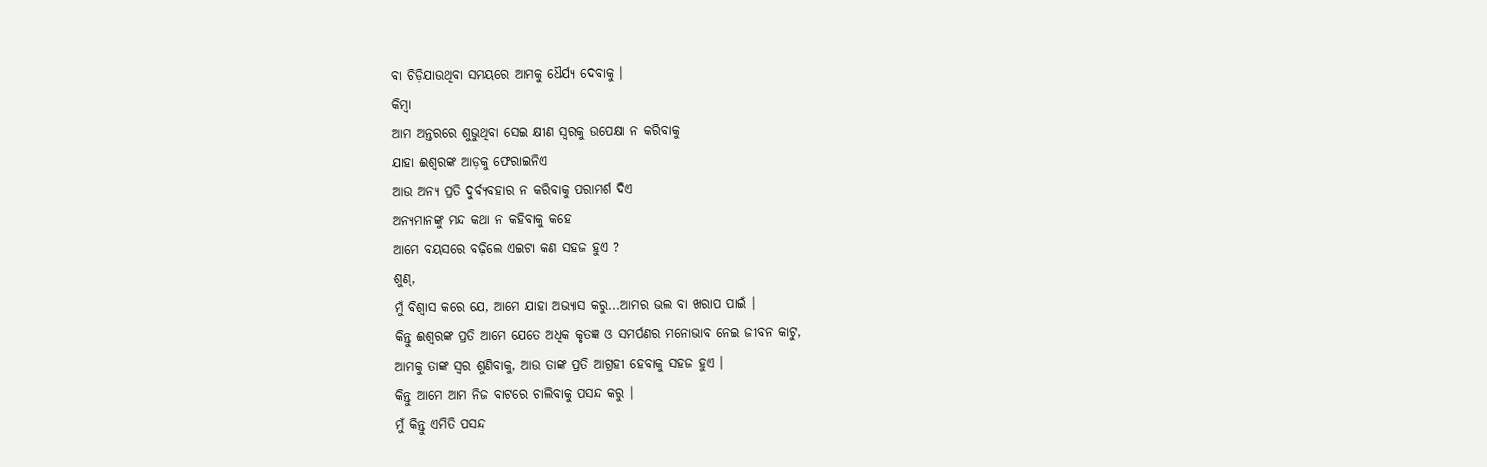ବା ଚିଡ଼ିଯାଉଥିବା ସମୟରେ ଆମକୁ ଧୈର୍ଯ୍ୟ ଦେବାକୁ ।
କିମ୍ବା
ଆମ ଅନ୍ତରରେ ଶୁଭୁଥିବା ସେଇ କ୍ଷୀଣ ସ୍ୱରକୁ ଉପେକ୍ଷା ନ କରିବାକୁ
ଯାହା ଈଶ୍ୱରଙ୍କ ଆଡ଼କୁ ଫେରାଇନିଏ
ଆଉ ଅନ୍ୟ ପ୍ରତି ଦୁର୍ବ୍ୟବହାର ନ କରିବାକୁ ପରାମର୍ଶ ଦିଏ
ଅନ୍ୟମାନଙ୍କୁ ମନ୍ଦ କଥା ନ କହିବାକୁ କହେ
ଆମେ ବୟସରେ ବଢ଼ିଲେ ଏଇଟା କଣ ସହଜ ହୁଏ ?
ଶୁଣ୍,
ମୁଁ ବିଶ୍ୱାସ କରେ ଯେ, ଆମେ ଯାହା ଅଭ୍ୟାସ କରୁ...ଆମର ଭଲ ବା ଖରାପ ପାଇଁ ।
କିନ୍ତୁ ଈଶ୍ୱରଙ୍କ ପ୍ରତି ଆମେ ଯେତେ ଅଧିକ କୃତଜ୍ଞ ଓ ସମର୍ପଣର ମନୋଭାବ ନେଇ ଜୀବନ କାଟୁ,
ଆମକୁ ତାଙ୍କ ସ୍ୱର ଶୁଣିବାକୁ, ଆଉ ତାଙ୍କ ପ୍ରତି ଆଗ୍ରହୀ ହେବାକୁ ସହଜ ହୁଏ ।
କିନ୍ତୁ ଆମେ ଆମ ନିଜ ବାଟରେ ଚାଲିବାକୁ ପସନ୍ଦ କରୁ ।
ମୁଁ କିନ୍ତୁ ଏମିତି ପସନ୍ଦ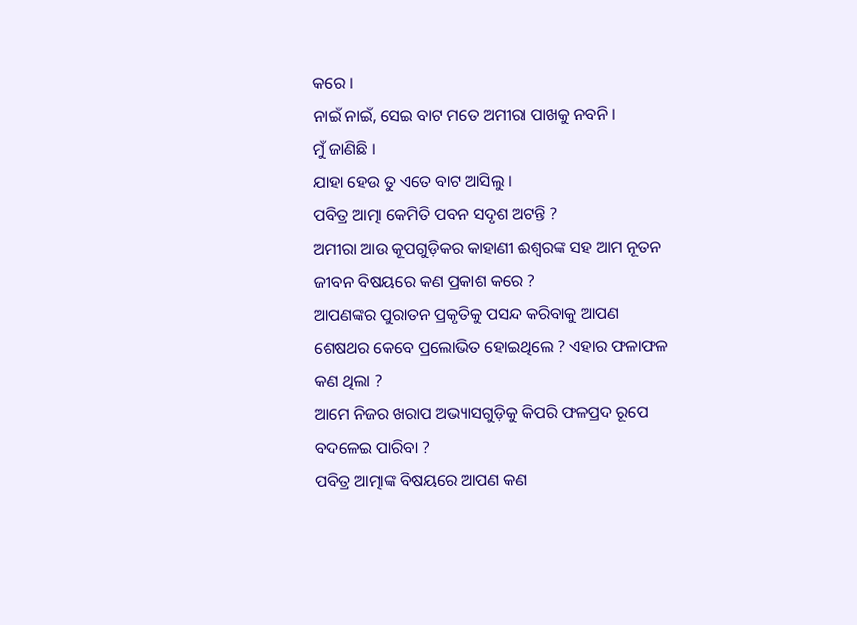କରେ ।
ନାଇଁ ନାଇଁ, ସେଇ ବାଟ ମତେ ଅମୀରା ପାଖକୁ ନବନି ।
ମୁଁ ଜାଣିଛି ।
ଯାହା ହେଉ ତୁ ଏତେ ବାଟ ଆସିଲୁ ।
ପବିତ୍ର ଆତ୍ମା କେମିତି ପବନ ସଦୃଶ ଅଟନ୍ତି ?
ଅମୀରା ଆଉ କୂପଗୁଡ଼ିକର କାହାଣୀ ଈଶ୍ୱରଙ୍କ ସହ ଆମ ନୂତନ ଜୀବନ ବିଷୟରେ କଣ ପ୍ରକାଶ କରେ ?
ଆପଣଙ୍କର ପୁରାତନ ପ୍ରକୃତିକୁ ପସନ୍ଦ କରିବାକୁ ଆପଣ ଶେଷଥର କେବେ ପ୍ରଲୋଭିତ ହୋଇଥିଲେ ? ଏହାର ଫଳାଫଳ କଣ ଥିଲା ?
ଆମେ ନିଜର ଖରାପ ଅଭ୍ୟାସଗୁଡ଼ିକୁ କିପରି ଫଳପ୍ରଦ ରୂପେ ବଦଳେଇ ପାରିବା ?
ପବିତ୍ର ଆତ୍ମାଙ୍କ ବିଷୟରେ ଆପଣ କଣ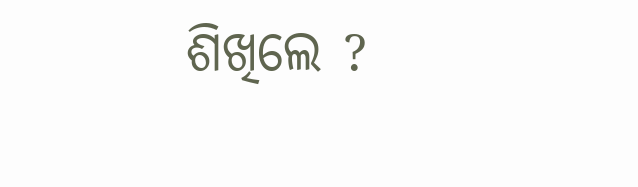ଶିଖିଲେ ?